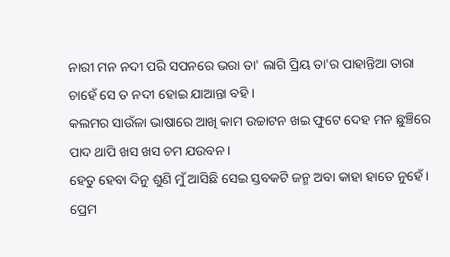ନାରୀ ମନ ନଦୀ ପରି ସପନରେ ଭରା ତା' ଲାଗି ପ୍ରିୟ ତା'ର ପାହାନ୍ତିଆ ତାରା ଚାହେଁ ସେ ତ ନଦୀ ହୋଇ ଯାଆନ୍ତା ବହି ।
କଲମର ସାଉଁଳା ଭାଷାରେ ଆଖି କାମ ଉଚ୍ଚାଟନ ଖଇ ଫୁଟେ ଦେହ ମନ ଛୁଞ୍ଚିରେ ପାଦ ଥାପି ଖସ ଖସ ଚମ ଯଉବନ ।
ହେତୁ ହେବା ଦିନୁ ଶୁଣି ମୁଁ ଆସିଛି ସେଇ ସ୍ତବକଟି ଜନ୍ମ ଅବା କାହା ହାତେ ନୁହେଁ ।
ପ୍ରେମ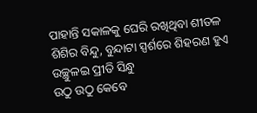ପାହାନ୍ତି ସକାଳକୁ ଘେରି ରଖିଥିବା ଶୀତଳ ଶିଶିର ବିନ୍ଦୁ, ବୁନ୍ଦାଟା ସ୍ପର୍ଶରେ ଶିହରଣ ହୁଏ ଉଚ୍ଛୁଳଇ ପ୍ରୀତି ସିନ୍ଧୁ
ଉଠୁ ଉଠୁ କେବେ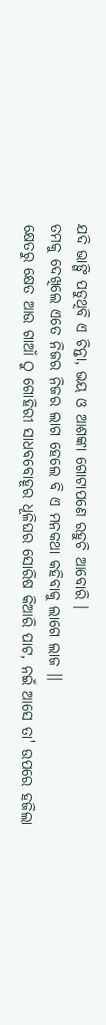ଯଦି ଭାଙ୍ଗି ପଡୁଥିବି ଏ ଚିନ୍ତା, ଭୟ ଓ ଆଶଙ୍କା ଗୋଟାପଣେ ରହୁଚି ଆବୋରି ।
ତମକୁ ଦେଖିଲେ ଏତେ ନିଜର ନିଜର ଲାଗ ହେଲେ ବି ଏ ମନକଥା କହିବାକୁ ଲାଗେ ଲାଜ ।।
କ୍ଷେତରୁ କ୍ଷେତ ଆଉ ଗାଆଁ ଠୁ ଗୋହିରୀ ସାଧବବୋହୂର ଧୂଳିଘର ସୋରିଷ କିଆରି ପାଟ, ନଇଁ ଆସେ ତା' ଉପରେ ହଜିଲା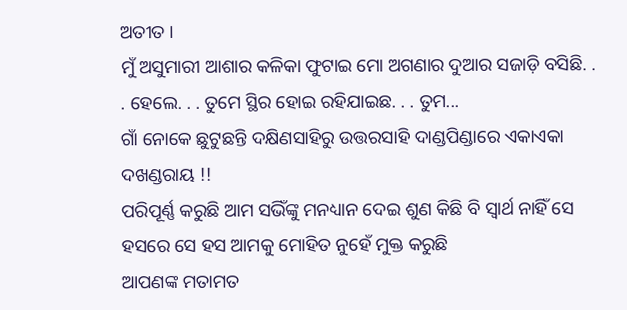ଅତୀତ ।
ମୁଁ ଅସୁମାରୀ ଆଶାର କଳିକା ଫୁଟାଇ ମୋ ଅଗଣାର ଦୁଆର ସଜାଡ଼ି ବସିଛି. . . ହେଲେ. . . ତୁମେ ସ୍ଥିର ହୋଇ ରହିଯାଇଛ. . . ତୁମ...
ଗାଁ ନୋକେ ଛୁଟୁଛନ୍ତି ଦକ୍ଷିଣସାହିରୁ ଉତ୍ତରସାହି ଦାଣ୍ଡପିଣ୍ଡାରେ ଏକାଏକା ଦଖଣ୍ଡରାୟ !!
ପରିପୂର୍ଣ୍ଣ କରୁଛି ଆମ ସଭିଁଙ୍କୁ ମନଧ୍ୟାନ ଦେଇ ଶୁଣ କିଛି ବି ସ୍ୱାର୍ଥ ନାହିଁ ସେ ହସରେ ସେ ହସ ଆମକୁ ମୋହିତ ନୁହେଁ ମୁକ୍ତ କରୁଛି
ଆପଣଙ୍କ ମତାମତ